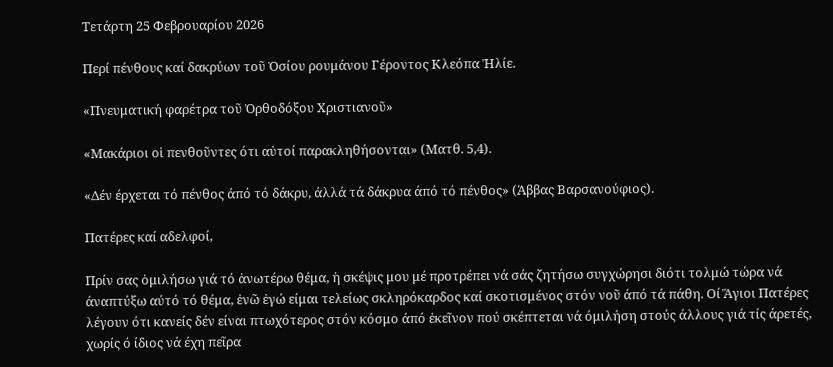Τετάρτη 25 Φεβρουαρίου 2026

Περί πένθους καί δακρύων τοῦ Ὁσίου ρουμάνου Γέροντος Κλεόπα Ἠλίε.

«Πνευματική φαρέτρα τοῦ Ὀρθοδόξου Χριστιανοῦ»

«Μακάριοι οἱ πενθοῦντες ότι αὐτοί παρακληθήσονται» (Ματθ. 5,4).

«Δέν έρχεται τό πένθος άπό τό δάκρυ, άλλά τά δάκρυα άπό τό πένθος» (Άββας Βαρσανούφιος).

Πατέρες καί αδελφοί,

Πρίν σας ὁμιλήσω γιά τό ἀνωτέρω θέμα, ἡ σκέψις μου μέ προτρέπει νά σάς ζητήσω συγχώρησι διότι τολμώ τώρα νά άναπτύξω αύτό τό θέμα, ἐνῶ ἐγώ είμαι τελείως σκληρόκαρδος καί σκοτισμένος στόν νοῦ άπό τά πάθη. Οί Ἅγιοι Πατέρες λέγουν ότι κανείς δέν είναι πτωχότερος στόν κόσμο άπό ἐκεῖνον πού σκέπτεται νά όμιλήση στούς άλλους γιά τίς άρετές, χωρίς ό ίδιος νά έχη πεῖρα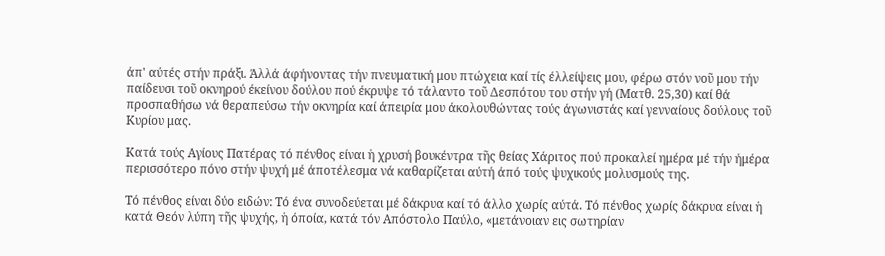άπ' αύτές στήν πράξι. Άλλά άφήνοντας τήν πνευματική μου πτώχεια καί τίς έλλείψεις μου, φέρω στόν νοῦ μου τήν παίδευσι τοῦ οκνηρού έκείνου δούλου πού έκρυψε τό τάλαντο τοῦ Δεσπότου του στήν γή (Ματθ. 25,30) καί θά προσπαθήσω νά θεραπεύσω τήν οκνηρία καί άπειρία μου άκολουθώντας τούς άγωνιστάς καί γενναίους δούλους τοῦ Κυρίου μας.

Κατά τούς Αγίους Πατέρας τό πένθος είναι ἡ χρυσή βουκέντρα τῆς θείας Χάριτος πού προκαλεί ημέρα μέ τήν ήμέρα περισσότερο πόνο στήν ψυχή μέ άποτέλεσμα νά καθαρίζεται αύτή άπό τούς ψυχικούς μολυσμούς της.

Τό πένθος είναι δύο ειδών: Τό ένα συνοδεύεται μέ δάκρυα καί τό άλλο χωρίς αύτά. Τό πένθος χωρίς δάκρυα είναι ἡ κατά Θεόν λύπη τῆς ψυχής, ἡ όποία, κατά τόν Απόστολο Παύλο, «μετάνοιαν εις σωτηρίαν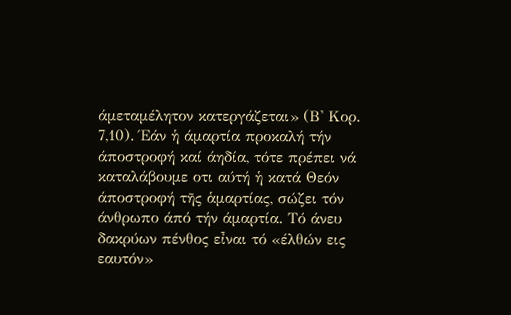άμεταμέλητον κατεργάζεται» (Β' Κορ. 7,10). Έάν ἡ άμαρτία προκαλή τήν άποστροφή καί άηδία, τότε πρέπει νά καταλάβουμε οτι αύτή ἡ κατά Θεόν άποστροφή τῆς ἁμαρτίας, σώζει τόν άνθρωπο άπό τήν άμαρτία. Τό άνευ δακρύων πένθος εἶναι τό «έλθών εις εαυτόν»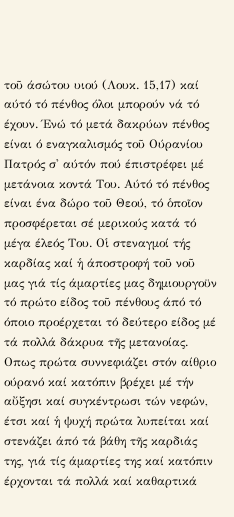τοῦ άσώτου υιού (Λουκ. 15,17) καί αύτό τό πένθος όλοι μπορούν νά τό έχουν. Ένώ τό μετά δακρύων πένθος είναι ό εναγκαλισμός τοῦ Ούρανίου Πατρός σ' αύτόν πού έπιστρέφει μέ μετάνοια κοντά Του. Αύτό τό πένθος είναι ένα δώρο τοῦ Θεού, τό ὁποῖον προσφέρεται σέ μερικούς κατά τό μέγα έλεός Του. Οἱ στεναγμοί τής καρδίας καί ἡ άποστροφή τοῦ νοῦ μας γιά τίς άμαρτίες μας δημιουργοϋν τό πρώτο είδος τοῦ πένθους άπό τό όποιο προέρχεται τό δεύτερο είδος μέ τά πολλά δάκρυα τῆς μετανοίας. Οπως πρώτα συννεφιάζει στόν αίθριο ούρανό καί κατόπιν βρέχει μέ τήν αὔξησι καί συγκέντρωσι τών νεφών, έτσι καί ἡ ψυχή πρώτα λυπείται καί στενάζει άπό τά βάθη τῆς καρδιάς της, γιά τίς άμαρτίες της καί κατόπιν έρχονται τά πολλά καί καθαρτικά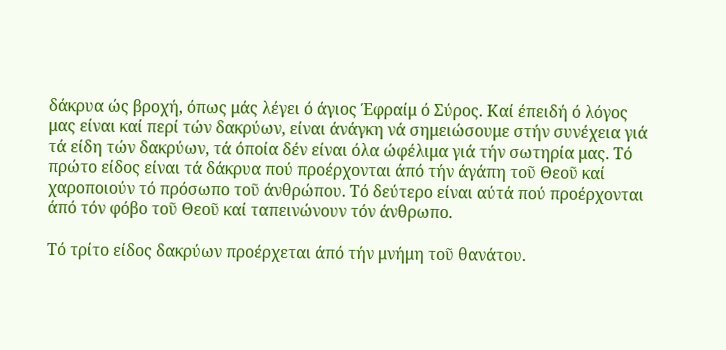δάκρυα ώς βροχή, όπως μάς λέγει ό άγιος Έφραίμ ό Σύρος. Καί έπειδή ό λόγος μας είναι καί περί τών δακρύων, είναι άνάγκη νά σημειώσουμε στήν συνέχεια γιά τά είδη τών δακρύων, τά όποία δέν είναι όλα ώφέλιμα γιά τήν σωτηρία μας. Τό πρώτο είδος είναι τά δάκρυα πού προέρχονται άπό τήν άγάπη τοῦ Θεοῦ καί χαροποιούν τό πρόσωπο τοῦ άνθρώπου. Τό δεύτερο είναι αύτά πού προέρχονται άπό τόν φόβο τοῦ Θεοῦ καί ταπεινώνουν τόν άνθρωπο.

Τό τρίτο είδος δακρύων προέρχεται άπό τήν μνήμη τοῦ θανάτου.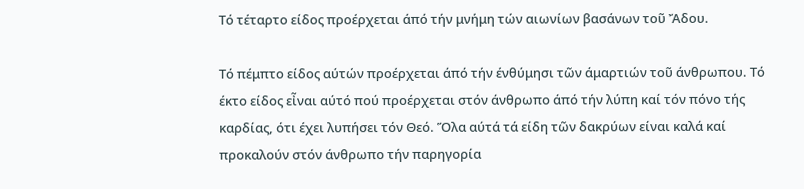Τό τέταρτο είδος προέρχεται άπό τήν μνήμη τών αιωνίων βασάνων τοῦ Ἄδου.

Τό πέμπτο είδος αύτών προέρχεται άπό τήν ένθύμησι τῶν άμαρτιών τοῦ άνθρωπου. Τό έκτο είδος εἶναι αύτό πού προέρχεται στόν άνθρωπο άπό τήν λύπη καί τόν πόνο τής καρδίας, ότι έχει λυπήσει τόν Θεό. Ὅλα αύτά τά είδη τῶν δακρύων είναι καλά καί προκαλούν στόν άνθρωπο τήν παρηγορία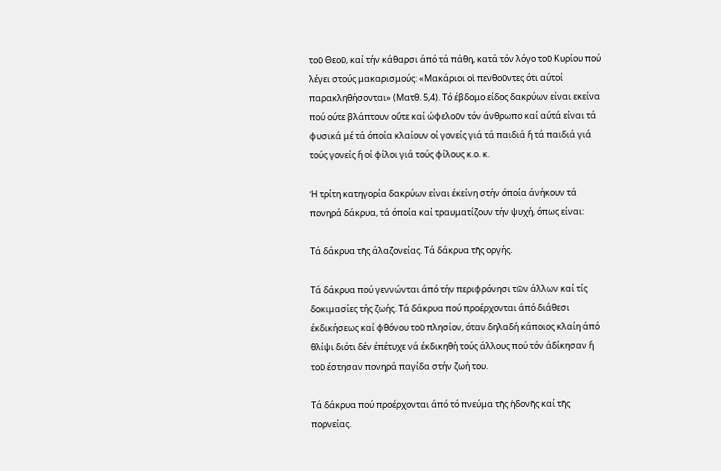τοῦ Θεοῦ, καί τήν κάθαρσι άπό τά πάθη, κατά τόν λόγο τοῦ Κυρίου πού λέγει στούς μακαρισμούς: «Μακάριοι οἱ πενθοῦντες ότι αύτοί παρακληθήσονται» (Ματθ. 5,4). Τό έβδομο είδος δακρύων είναι εκείνα πού ούτε βλάπτουν οὔτε καί ώφελοῦν τόν άνθρωπο καί αύτά είναι τά φυσικά μέ τά όποία κλαίουν οί γονείς γιά τά παιδιά ἤ τά παιδιά γιά τούς γονείς ἤ οί φίλοι γιά τούς φίλους κ.ο. κ.

Ἡ τρίτη κατηγορία δακρύων είναι έκείνη στήν όποία άνήκουν τά πονηρά δάκρυα, τά όποία καί τραυματίζουν τήν ψυχή, όπως είναι:

Τά δάκρυα τῆς άλαζονείας. Τά δάκρυα τῆς οργής.

Τά δάκρυα πού γεννώνται άπό τήν περιφρόνησι τῶν άλλων καί τίς δοκιμασίες τής ζωής. Τά δάκρυα πού προέρχονται άπό διάθεσι έκδικήσεως καί φθόνου τοῦ πλησίον, όταν δηλαδή κάποιος κλαίη άπό θλίψι διότι δέν έπέτυχε νά έκδικηθή τούς άλλους πού τόν άδίκησαν ἤ τοῦ έστησαν πονηρά παγίδα στήν ζωή του.

Τά δάκρυα πού προέρχονται άπό τό πνεύμα τῆς ἡδονῆς καί τῆς πορνείας.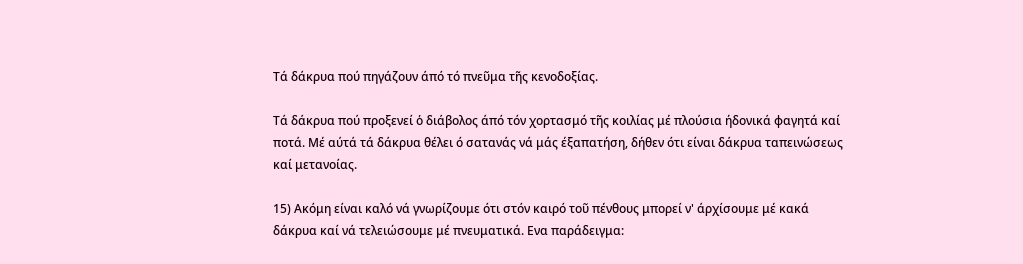Τά δάκρυα πού πηγάζουν άπό τό πνεῦμα τῆς κενοδοξίας.

Τά δάκρυα πού προξενεί ὁ διάβολος άπό τόν χορτασμό τῆς κοιλίας μέ πλούσια ήδονικά φαγητά καί ποτά. Μέ αύτά τά δάκρυα θέλει ό σατανάς νά μάς έξαπατήση, δήθεν ότι είναι δάκρυα ταπεινώσεως καί μετανοίας.

15) Ακόμη είναι καλό νά γνωρίζουμε ότι στόν καιρό τοῦ πένθους μπορεί ν' άρχίσουμε μέ κακά δάκρυα καί νά τελειώσουμε μέ πνευματικά. Ενα παράδειγμα: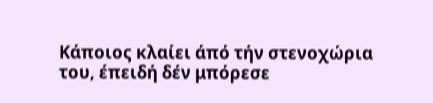Κάποιος κλαίει άπό τήν στενοχώρια του, έπειδή δέν μπόρεσε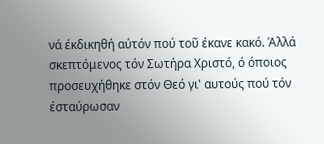νά έκδικηθή αύτόν πού τοῦ έκανε κακό. Άλλά σκεπτόμενος τόν Σωτήρα Χριστό, ό όποιος προσευχήθηκε στόν Θεό γι' αυτούς πού τόν έσταύρωσαν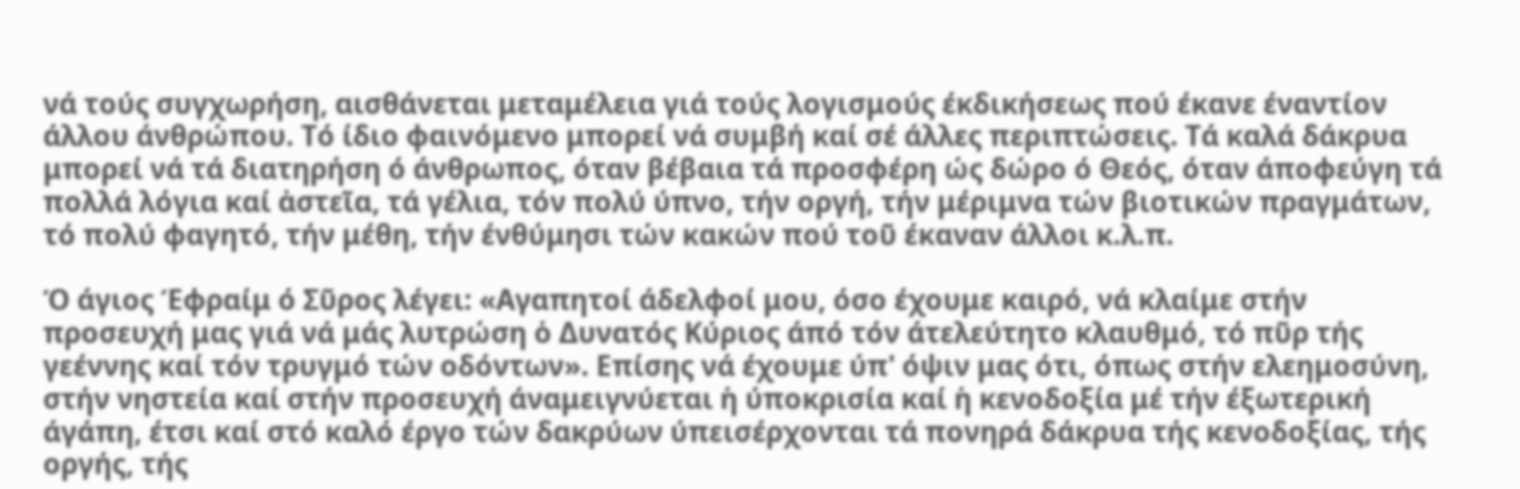νά τούς συγχωρήση, αισθάνεται μεταμέλεια γιά τούς λογισμούς έκδικήσεως πού έκανε έναντίον άλλου άνθρώπου. Τό ίδιο φαινόμενο μπορεί νά συμβή καί σέ άλλες περιπτώσεις. Τά καλά δάκρυα μπορεί νά τά διατηρήση ό άνθρωπος, όταν βέβαια τά προσφέρη ώς δώρο ό Θεός, όταν άποφεύγη τά πολλά λόγια καί ἀστεῖα, τά γέλια, τόν πολύ ύπνο, τήν οργή, τήν μέριμνα τών βιοτικών πραγμάτων, τό πολύ φαγητό, τήν μέθη, τήν ένθύμησι τών κακών πού τοῦ έκαναν άλλοι κ.λ.π.

Ό άγιος Έφραίμ ό Σῦρος λέγει: «Αγαπητοί άδελφοί μου, όσο έχουμε καιρό, νά κλαίμε στήν προσευχή μας γιά νά μάς λυτρώση ὁ Δυνατός Κύριος άπό τόν άτελεύτητο κλαυθμό, τό πῦρ τής γεέννης καί τόν τρυγμό τών οδόντων». Επίσης νά έχουμε ύπ' όψιν μας ότι, όπως στήν ελεημοσύνη, στήν νηστεία καί στήν προσευχή άναμειγνύεται ἡ ύποκρισία καί ἡ κενοδοξία μέ τήν έξωτερική άγάπη, έτσι καί στό καλό έργο τών δακρύων ύπεισέρχονται τά πονηρά δάκρυα τής κενοδοξίας, τής οργής, τής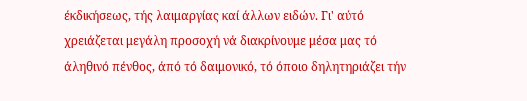έκδικήσεως, τής λαιμαργίας καί άλλων ειδών. Γι' αύτό χρειάζεται μεγάλη προσοχή νά διακρίνουμε μέσα μας τό άληθινό πένθος, άπό τό δαιμονικό, τό όποιο δηλητηριάζει τήν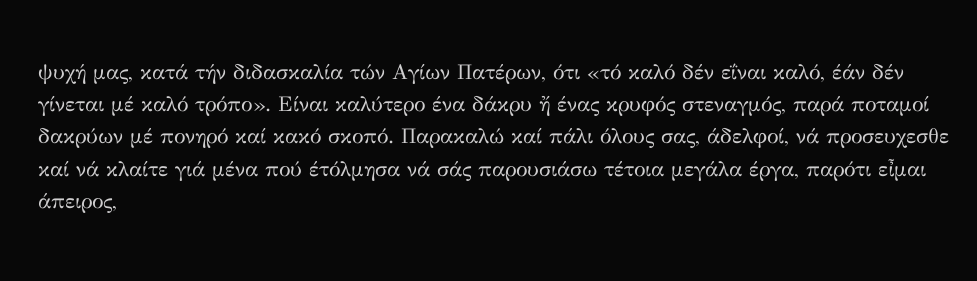ψυχή μας, κατά τήν διδασκαλία τών Αγίων Πατέρων, ότι «τό καλό δέν εΐναι καλό, έάν δέν γίνεται μέ καλό τρόπο». Είναι καλύτερο ένα δάκρυ ἤ ένας κρυφός στεναγμός, παρά ποταμοί δακρύων μέ πονηρό καί κακό σκοπό. Παρακαλώ καί πάλι όλους σας, άδελφοί, νά προσευχεσθε καί νά κλαίτε γιά μένα πού έτόλμησα νά σάς παρουσιάσω τέτοια μεγάλα έργα, παρότι εἶμαι άπειρος,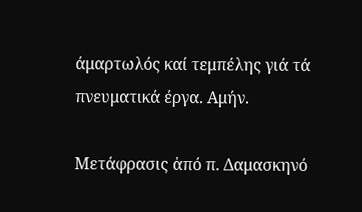άμαρτωλός καί τεμπέλης γιά τά πνευματικά έργα. Αμήν.

Μετάφρασις ἀπό π. Δαμασκηνό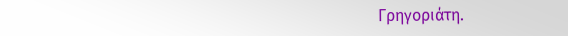Γρηγοριάτη.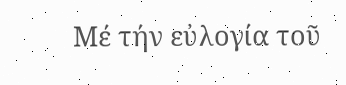Μέ τήν εὐλογία τοῦ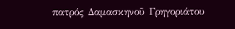πατρός Δαμασκηνοῦ Γρηγοριάτου